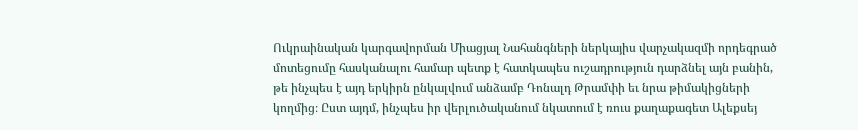Ուկրաինական կարգավորման Միացյալ Նահանգների ներկայիս վարչակազմի որդեգրած մոտեցումը հասկանալու համար պետք է հատկապես ուշադրություն դարձնել այն բանին, թե ինչպես է այդ երկիրն ընկալվում անձամբ Դոնալդ Թրամփի եւ նրա թիմակիցների կողմից։ Ըստ այդմ, ինչպես իր վերլուծականում նկատում է ռուս քաղաքագետ Ալեքսեյ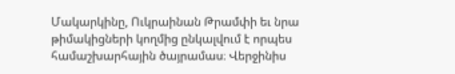Մակարկինը, Ուկրաինան Թրամփի եւ նրա թիմակիցների կողմից ընկալվում է որպես համաշխարհային ծայրամաս։ Վերջինիս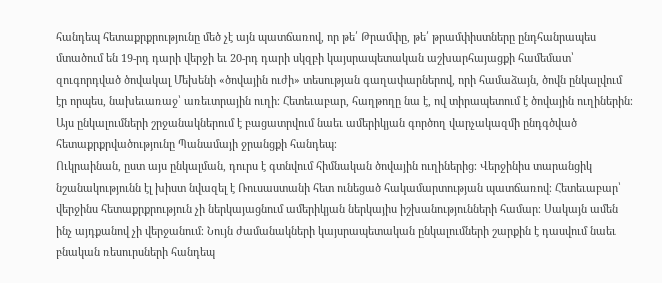հանդեպ հետաքրքրությունը մեծ չէ այն պատճառով, որ թե՛ Թրամփը, թե՛ թրամփիստները ընդհանրապես մտածում են 19-րդ դարի վերջի եւ 20-րդ դարի սկզբի կայսրապետական աշխարհայացքի համեմատ՝ զուգորդված ծովակալ Մեխենի «ծովային ուժի» տեսության գաղափարներով, որի համաձայն, ծովն ընկալվում էր որպես, նախեւառաջ՝ առեւտրային ուղի։ Հետեւաբար, հաղթողը նա է, ով տիրապետում է ծովային ուղիներին։ Այս ընկալումների շրջանակներում է բացատրվում նաեւ ամերիկյան գործող վարչակազմի ընդգծված հետաքրքրվածությունը Պանամայի ջրանցքի հանդեպ։
Ուկրաինան, ըստ այս ընկալման, դուրս է գտնվում հիմնական ծովային ուղիներից։ Վերջինիս տարանցիկ նշանակությունն էլ խիստ նվազել է Ռուսաստանի հետ ունեցած հակամարտության պատճառով։ Հետեւաբար՝ վերջինս հետաքրքրություն չի ներկայացնում ամերիկյան ներկայիս իշխանությունների համար։ Սակայն ամեն ինչ այդքանով չի վերջանում։ Նույն ժամանակների կայսրապետական ընկալումների շարքին է դասվում նաեւ բնական ռեսուրսների հանդեպ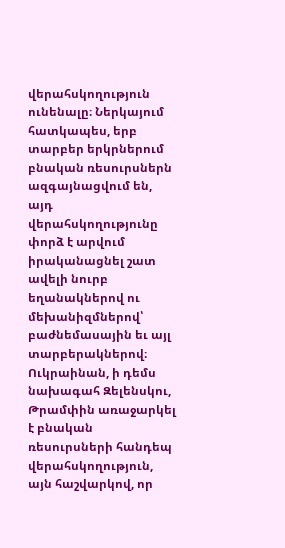վերահսկողություն ունենալը։ Ներկայում հատկապես, երբ տարբեր երկրներում բնական ռեսուրսներն ազգայնացվում են, այդ վերահսկողությունը փորձ է արվում իրականացնել շատ ավելի նուրբ եղանակներով ու մեխանիզմներով՝ բաժնեմասային եւ այլ տարբերակներով։
Ուկրաինան, ի դեմս նախագահ Զելենսկու, Թրամփին առաջարկել է բնական ռեսուրսների հանդեպ վերահսկողություն, այն հաշվարկով, որ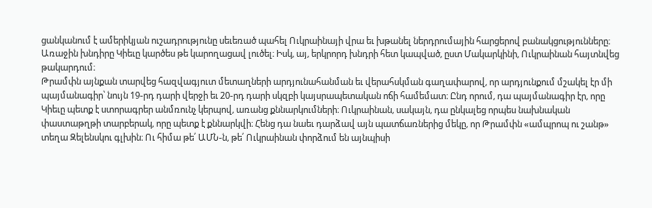ցանկանում է ամերիկյան ուշադրությունը սեւեռած պահել Ուկրաինայի վրա եւ խթանել ներդրումային հարցերով բանակցությունները։ Առաջին խնդիրը Կիեւը կարծես թե կարողացավ լուծել։ Իսկ, այ, երկրորդ խնդրի հետ կապված, ըստ Մակարկինի, Ուկրաինան հայտնվեց թակարդում։
Թրամփն այնքան տարվեց հազվագյուտ մետաղների արդյունահանման եւ վերահսկման գաղափարով, որ արդյունքում մշակել էր մի պայմանագիր՝ նույն 19-րդ դարի վերջի եւ 20-րդ դարի սկզբի կայսրապետական ոճի համեմատ։ Ընդ որում, դա պայմանագիր էր, որը Կիեւը պետք է ստորագրեր անմռունչ կերպով, առանց քննարկումների։ Ուկրաինան, սակայն, դա ընկալեց որպես նախնական փաստաթղթի տարբերակ, որը պետք է քննարկվի։ Հենց դա նաեւ դարձավ այն պատճառներից մեկը, որ Թրամփն «ամպրոպ ու շանթ» տեղա Զելենսկու գլխին։ Ու հիմա թե՛ ԱՄՆ-ն, թե՛ Ուկրաինան փորձում են այնպիսի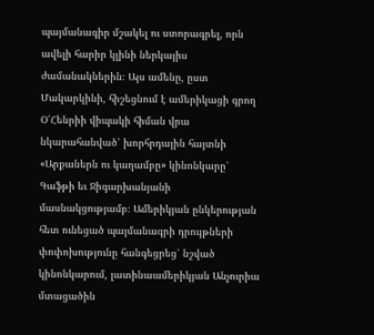պայմանագիր մշակել ու ստորագրել, որն ավելի հարիր կլինի ներկայիս ժամանակներին։ Այս ամենը, ըստ Մակարկինի, հիշեցնում է ամերիկացի գրող Օ՛Հենրիի վիպակի հիման վրա նկարահանված՝ խորհրդային հայտնի «Արքաներն ու կաղամբը» կինոնկարը՝ Գաֆթի եւ Ջիգարխանյանի մասնակցությամբ։ Ամերիկյան ընկերության հետ ունեցած պայմանագրի դրույթների փոփոխությունը հանգեցրեց՝ նշված կինոնկարում, լատինաամերիկյան Անչուրիա մտացածին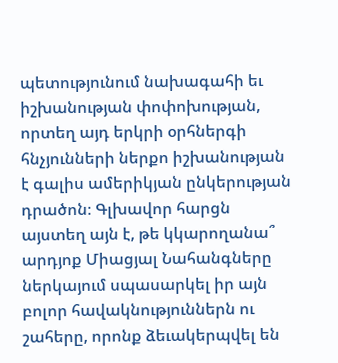պետությունում նախագահի եւ իշխանության փոփոխության, որտեղ այդ երկրի օրհներգի հնչյունների ներքո իշխանության է գալիս ամերիկյան ընկերության դրածոն։ Գլխավոր հարցն այստեղ այն է, թե կկարողանա՞ արդյոք Միացյալ Նահանգները ներկայում սպասարկել իր այն բոլոր հավակնություններն ու շահերը, որոնք ձեւակերպվել են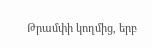Թրամփի կողմից, երբ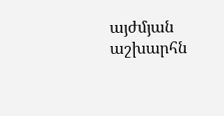այժմյան աշխարհն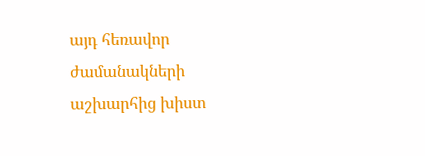այդ հեռավոր ժամանակների աշխարհից խիստ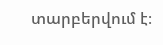տարբերվում է։